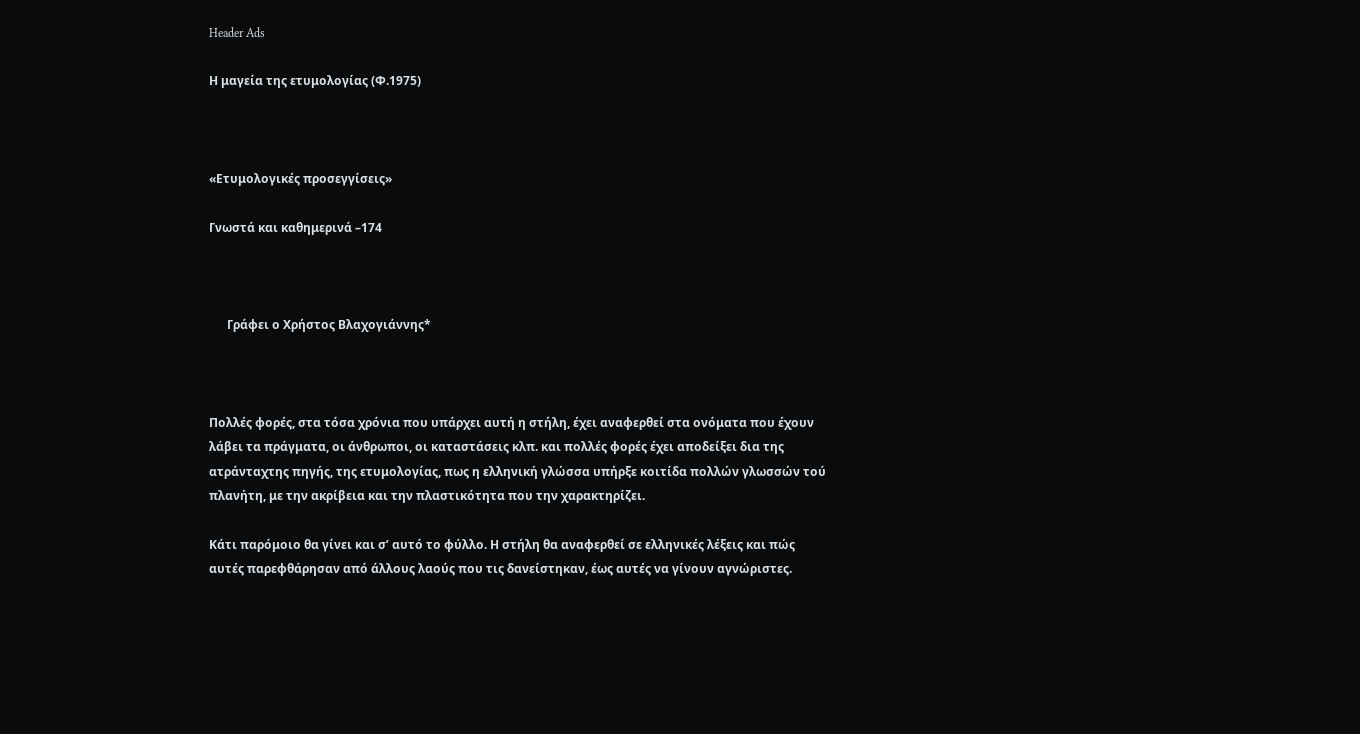Header Ads

Η μαγεία της ετυμολογίας (Φ.1975)



«Ετυμολογικές προσεγγίσεις»

Γνωστά και καθημερινά –174



      Γράφει ο Χρήστος Βλαχογιάννης*



Πολλές φορές, στα τόσα χρόνια που υπάρχει αυτή η στήλη, έχει αναφερθεί στα ονόματα που έχουν λάβει τα πράγματα, οι άνθρωποι, οι καταστάσεις κλπ. και πολλές φορές έχει αποδείξει δια της ατράνταχτης πηγής, της ετυμολογίας, πως η ελληνική γλώσσα υπήρξε κοιτίδα πολλών γλωσσών τού πλανήτη, με την ακρίβεια και την πλαστικότητα που την χαρακτηρίζει.

Κάτι παρόμοιο θα γίνει και σ’ αυτό το φύλλο. Η στήλη θα αναφερθεί σε ελληνικές λέξεις και πώς αυτές παρεφθάρησαν από άλλους λαούς που τις δανείστηκαν, έως αυτές να γίνουν αγνώριστες.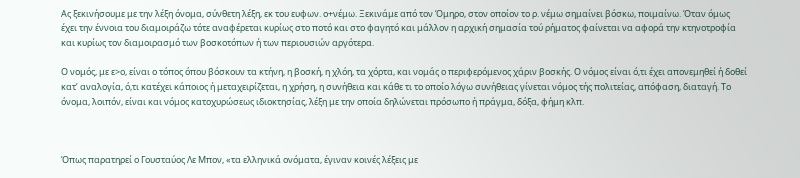Ας ξεκινήσουμε με την λέξη όνομα, σύνθετη λέξη, εκ του ευφων. ο+νέμω. Ξεκινάμε από τον Όμηρο, στον οποίον το ρ. νέμω σημαίνει βόσκω, ποιμαίνω. Όταν όμως έχει την έννοια του διαμοιράζω τότε αναφέρεται κυρίως στο ποτό και στο φαγητό και μάλλον η αρχική σημασία τού ρήματος φαίνεται να αφορά την κτηνοτροφία και κυρίως τον διαμοιρασμό των βοσκοτόπων ή των περιουσιών αργότερα.

Ο νομός, με ε>ο, είναι ο τόπος όπου βόσκουν τα κτήνη, η βοσκή, η χλόη, τα χόρτα, και νομάς ο περιφερόμενος χάριν βοσκής. Ο νόμος είναι ό,τι έχει απονεμηθεί ή δοθεί κατ’ αναλογία, ό,τι κατέχει κάποιος ή μεταχειρίζεται, η χρήση, η συνήθεια και κάθε τι το οποίο λόγω συνήθειας γίνεται νόμος τής πολιτείας, απόφαση, διαταγή. Το όνομα, λοιπόν, είναι και νόμος κατοχυρώσεως ιδιοκτησίας, λέξη με την οποία δηλώνεται πρόσωπο ή πράγμα, δόξα, φήμη κλπ.



Όπως παρατηρεί ο Γουσταύος Λε Μπον, «τα ελληνικά ονόματα, έγιναν κοινές λέξεις με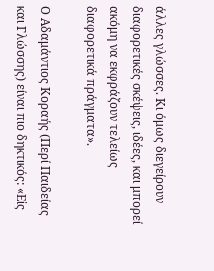άλλες γλώσσες. Κι όμως διεγείρουν διαφορετικές σκέψεις, ιδέες, και μπορεί ακόμη να εκφράζουν τελείως διαφορετικά πράγματα».

Ο Αδαμάντιος Κοραής (Περί Παιδείας και Γλώσσης) είναι πιο δηκτικός: «Εἰς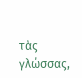τὰς γλώσσας,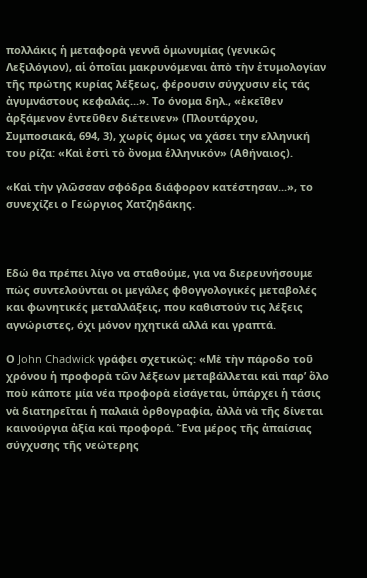πολλάκις ἡ μεταφορὰ γεννᾶ ὀμωνυμίας (γενικῶς Λεξιλόγιον), αἱ ὁποῖαι μακρυνόμεναι ἀπὸ τὴν ἐτυμολογίαν τῆς πρώτης κυρίας λέξεως, φέρουσιν σύγχυσιν εἰς τάς ἀγυμνάστους κεφαλάς...». Το όνομα δηλ., «ἐκεῖθεν ἀρξάμενον ἐντεῦθεν διέτεινεν» (Πλουτάρχου, Συμποσιακά, 694, 3), χωρίς όμως να χάσει την ελληνική του ρίζα: «Καὶ ἐστὶ τὸ ὄνομα ἑλληνικόν» (Αθήναιος).

«Καὶ τὴν γλῶσσαν σφόδρα διάφορον κατέστησαν...», το συνεχίζει ο Γεώργιος Χατζηδάκης.



Εδώ θα πρέπει λίγο να σταθούμε, για να διερευνήσουμε πώς συντελούνται οι μεγάλες φθογγολογικές μεταβολές και φωνητικές μεταλλάξεις, που καθιστούν τις λέξεις αγνώριστες, όχι μόνον ηχητικά αλλά και γραπτά.

Ο John Chadwick γράφει σχετικώς: «Μὲ τὴν πάροδο τοῦ χρόνου ἡ προφορὰ τῶν λέξεων μεταβάλλεται καὶ παρ’ ὅλο ποὺ κάποτε μία νέα προφορὰ εἰσάγεται, ὑπάρχει ἡ τάσις νὰ διατηρεῖται ἡ παλαιὰ ὀρθογραφία, ἀλλὰ νὰ τῆς δίνεται καινούργια ἀξία καὶ προφορά. Ἕνα μέρος τῆς ἀπαίσιας σύγχυσης τῆς νεώτερης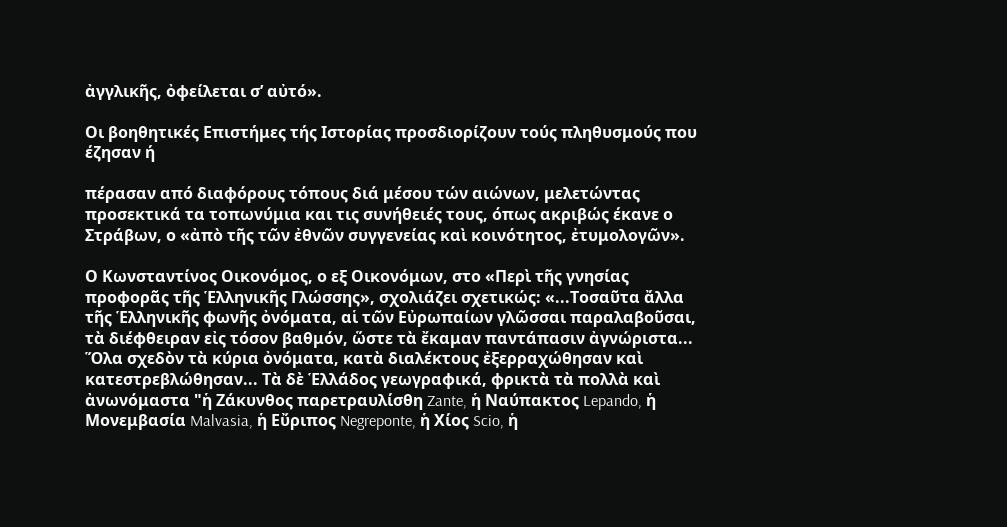ἀγγλικῆς, ὀφείλεται σ’ αὐτό».

Οι βοηθητικές Επιστήμες τής Ιστορίας προσδιορίζουν τούς πληθυσμούς που έζησαν ή

πέρασαν από διαφόρους τόπους διά μέσου τών αιώνων, μελετώντας προσεκτικά τα τοπωνύμια και τις συνήθειές τους, όπως ακριβώς έκανε ο Στράβων, ο «ἀπὸ τῆς τῶν ἐθνῶν συγγενείας καὶ κοινότητος, ἐτυμολογῶν».

Ο Κωνσταντίνος Οικονόμος, ο εξ Οικονόμων, στο «Περὶ τῆς γνησίας προφορᾶς τῆς Ἑλληνικῆς Γλώσσης», σχολιάζει σχετικώς: «...Τοσαῦτα ἄλλα τῆς Ἑλληνικῆς φωνῆς ὀνόματα, αἱ τῶν Εὐρωπαίων γλῶσσαι παραλαβοῦσαι, τὰ διέφθειραν εἰς τόσον βαθμόν, ὥστε τὰ ἔκαμαν παντάπασιν ἀγνώριστα... Ὅλα σχεδὸν τὰ κύρια ὀνόματα, κατὰ διαλέκτους ἐξερραχώθησαν καὶ κατεστρεβλώθησαν... Τὰ δὲ Ἑλλάδος γεωγραφικά, φρικτὰ τὰ πολλὰ καὶ ἀνωνόμαστα "ἡ Ζάκυνθος παρετραυλίσθη Zante, ἡ Ναύπακτος Lepando, ἡ Μονεμβασία Malvasia, ἡ Εὔριπος Negreponte, ἡ Χίος Scio, ἡ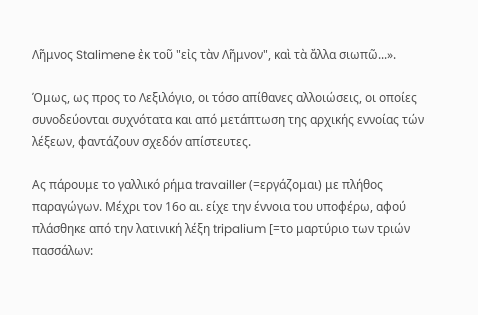Λῆμνος Stalimene ἐκ τοῦ "εἰς τὰν Λῆμνον", καὶ τὰ ἄλλα σιωπῶ...».

Όμως, ως προς το Λεξιλόγιο, οι τόσο απίθανες αλλοιώσεις, οι οποίες συνοδεύονται συχνότατα και από μετάπτωση της αρχικής εννοίας τών λέξεων, φαντάζουν σχεδόν απίστευτες.

Ας πάρουμε το γαλλικό ρήμα travailler (=εργάζομαι) με πλήθος παραγώγων. Μέχρι τον 16ο αι. είχε την έννοια του υποφέρω, αφού πλάσθηκε από την λατινική λέξη tripalium [=το μαρτύριο των τριών πασσάλων: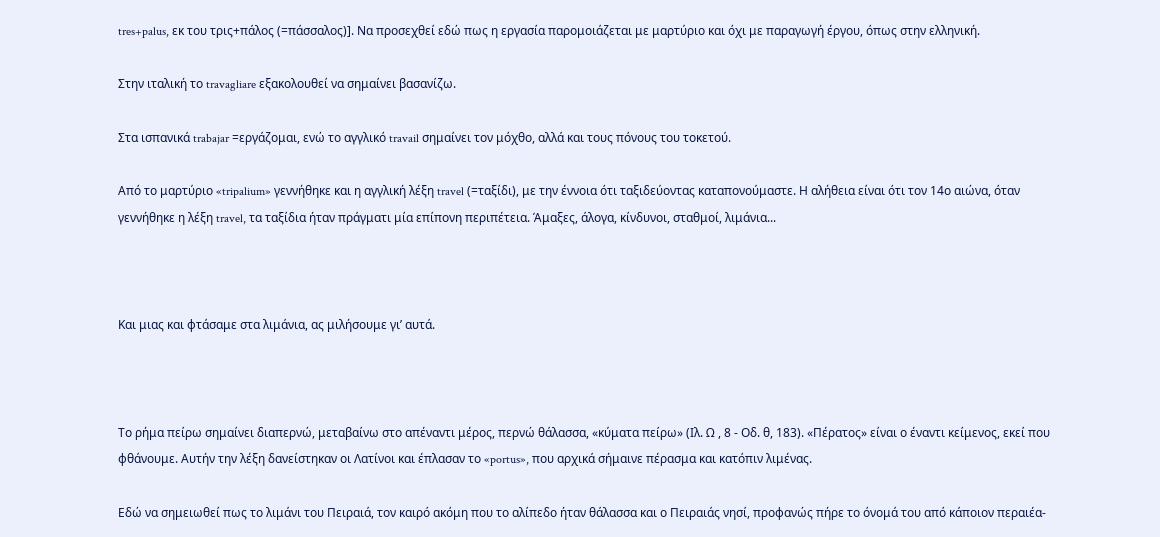tres+palus, εκ του τρις+πάλος (=πάσσαλος)]. Να προσεχθεί εδώ πως η εργασία παρομοιάζεται με μαρτύριο και όχι με παραγωγή έργου, όπως στην ελληνική.

Στην ιταλική το travagliare εξακολουθεί να σημαίνει βασανίζω.

Στα ισπανικά trabajar =εργάζομαι, ενώ το αγγλικό travail σημαίνει τον μόχθο, αλλά και τους πόνους του τοκετού.

Από το μαρτύριο «tripalium» γεννήθηκε και η αγγλική λέξη travel (=ταξίδι), με την έννοια ότι ταξιδεύοντας καταπονούμαστε. Η αλήθεια είναι ότι τον 14ο αιώνα, όταν γεννήθηκε η λέξη travel, τα ταξίδια ήταν πράγματι μία επίπονη περιπέτεια. Άμαξες, άλογα, κίνδυνοι, σταθμοί, λιμάνια...



Και μιας και φτάσαμε στα λιμάνια, ας μιλήσουμε γι’ αυτά.



Το ρήμα πείρω σημαίνει διαπερνώ, μεταβαίνω στο απέναντι μέρος, περνώ θάλασσα, «κύματα πείρω» (Ιλ. Ω , 8 - Οδ. θ, 183). «Πέρατος» είναι ο έναντι κείμενος, εκεί που φθάνουμε. Αυτήν την λέξη δανείστηκαν οι Λατίνοι και έπλασαν το «portus», που αρχικά σήμαινε πέρασμα και κατόπιν λιμένας.

Εδώ να σημειωθεί πως το λιμάνι του Πειραιά, τον καιρό ακόμη που το αλίπεδο ήταν θάλασσα και ο Πειραιάς νησί, προφανώς πήρε το όνομά του από κάποιον περαιέα-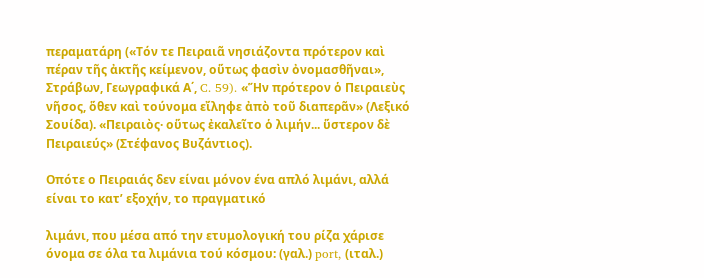περαματάρη («Τόν τε Πειραιᾶ νησιάζοντα πρότερον καὶ πέραν τῆς ἀκτῆς κείμενον, οὕτως φασὶν ὀνομασθῆναι», Στράβων, Γεωγραφικά Α΄, C. 59). «Ἥν πρότερον ὁ Πειραιεὺς νῆσος, ὅθεν καὶ τούνομα εἴληφε ἀπὸ τοῦ διαπερᾶν» (Λεξικό Σουίδα). «Πειραιὸς· οὕτως ἐκαλεῖτο ὁ λιμήν... ὕστερον δὲ Πειραιεύς» (Στέφανος Βυζάντιος).

Οπότε ο Πειραιάς δεν είναι μόνον ένα απλό λιμάνι, αλλά είναι το κατ’ εξοχήν, το πραγματικό

λιμάνι, που μέσα από την ετυμολογική του ρίζα χάρισε όνομα σε όλα τα λιμάνια τού κόσμου: (γαλ.) port, (ιταλ.)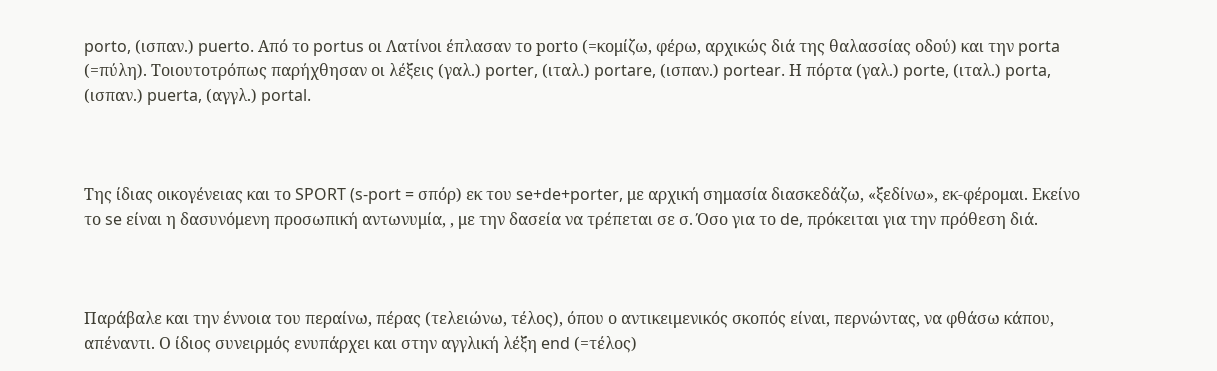porto, (ισπαν.) puerto. Από το portus οι Λατίνοι έπλασαν το pοrtο (=κομίζω, φέρω, αρχικώς διά της θαλασσίας οδού) και την porta (=πύλη). Τοιουτοτρόπως παρήχθησαν οι λέξεις (γαλ.) porter, (ιταλ.) portare, (ισπαν.) portear. Η πόρτα (γαλ.) porte, (ιταλ.) porta, (ισπαν.) puerta, (αγγλ.) portal.



Της ίδιας οικογένειας και το SPORT (s-port = σπόρ) εκ του se+de+porter, με αρχική σημασία διασκεδάζω, «ξεδίνω», εκ-φέρομαι. Εκείνο το se είναι η δασυνόμενη προσωπική αντωνυμία, , με την δασεία να τρέπεται σε σ. Όσο για το de, πρόκειται για την πρόθεση διά.



Παράβαλε και την έννοια του περαίνω, πέρας (τελειώνω, τέλος), όπου ο αντικειμενικός σκοπός είναι, περνώντας, να φθάσω κάπου, απέναντι. Ο ίδιος συνειρμός ενυπάρχει και στην αγγλική λέξη end (=τέλος)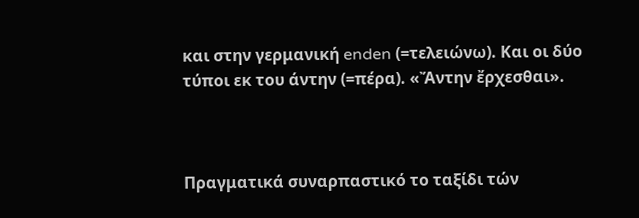και στην γερμανική enden (=τελειώνω). Και οι δύο τύποι εκ του άντην (=πέρα). «Ἄντην ἔρχεσθαι».



Πραγματικά συναρπαστικό το ταξίδι τών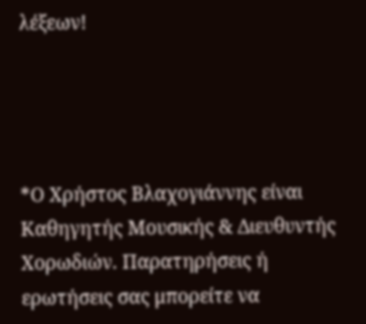λέξεων!




*Ο Χρήστος Βλαχογιάννης είναι Καθηγητής Μουσικής & Διευθυντής Χορωδιών. Παρατηρήσεις ή ερωτήσεις σας μπορείτε να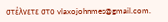στέλνετε στο vlaxojohnmes@gmail.com.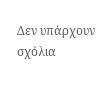Δεν υπάρχουν σχόλια